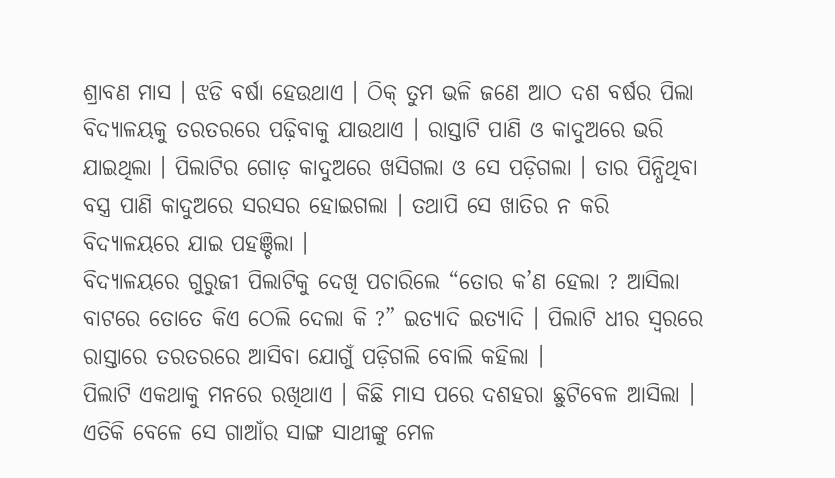ଶ୍ରାବଣ ମାସ । ଝଡି ବର୍ଷା ହେଉଥାଏ । ଠିକ୍ ତୁମ ଭଳି ଜଣେ ଆଠ ଦଶ ବର୍ଷର ପିଲା ବିଦ୍ୟାଳୟକୁ ତରତରରେ ପଢ଼ିବାକୁ ଯାଉଥାଏ । ରାସ୍ତାଟି ପାଣି ଓ କାଦୁଅରେ ଭରି ଯାଇଥିଲା । ପିଲାଟିର ଗୋଡ଼ କାଦୁଅରେ ଖସିଗଲା ଓ ସେ ପଡ଼ିଗଲା । ତାର ପିନ୍ଧିଥିବା ବସ୍ତ୍ର ପାଣି କାଦୁଅରେ ସରସର ହୋଇଗଲା । ତଥାପି ସେ ଖାତିର ନ କରି ବିଦ୍ୟାଳୟରେ ଯାଇ ପହଞ୍ଚିଲା ।
ବିଦ୍ୟାଳୟରେ ଗୁରୁଜୀ ପିଲାଟିକୁ ଦେଖି ପଚାରିଲେ “ତୋର କ’ଣ ହେଲା ? ଆସିଲା ବାଟରେ ତୋତେ କିଏ ଠେଲି ଦେଲା କି ?” ଇତ୍ୟାଦି ଇତ୍ୟାଦି । ପିଲାଟି ଧୀର ସ୍ୱରରେ ରାସ୍ତାରେ ତରତରରେ ଆସିବା ଯୋଗୁଁ ପଡ଼ିଗଲି ବୋଲି କହିଲା ।
ପିଲାଟି ଏକଥାକୁ ମନରେ ରଖିଥାଏ । କିଛି ମାସ ପରେ ଦଶହରା ଛୁଟିବେଳ ଆସିଲା । ଏତିକି ବେଳେ ସେ ଗାଆଁର ସାଙ୍ଗ ସାଥୀଙ୍କୁ ମେଳ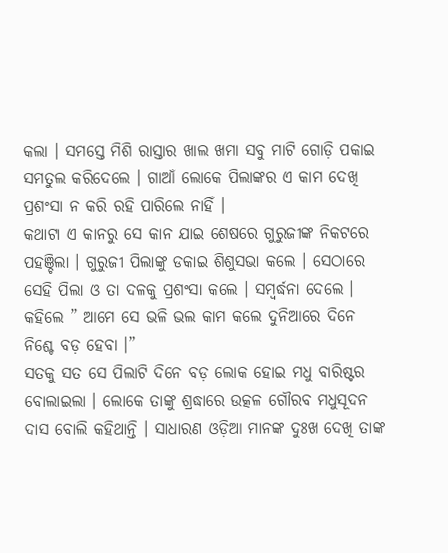କଲା । ସମସ୍ତେ ମିଶି ରାସ୍ତାର ଖାଲ ଖମା ସବୁ ମାଟି ଗୋଡ଼ି ପକାଇ ସମତୁଲ କରିଦେଲେ । ଗାଆଁ ଲୋକେ ପିଲାଙ୍କର ଏ କାମ ଦେଖି ପ୍ରଶଂସା ନ କରି ରହି ପାରିଲେ ନାହିଁ ।
କଥାଟା ଏ କାନରୁ ସେ କାନ ଯାଇ ଶେଷରେ ଗୁରୁଜୀଙ୍କ ନିକଟରେ ପହଞ୍ଚିଲା । ଗୁରୁଜୀ ପିଲାଙ୍କୁ ଡକାଇ ଶିଶୁସଭା କଲେ । ସେଠାରେ ସେହି ପିଲା ଓ ତା ଦଳକୁ ପ୍ରଶଂସା କଲେ । ସମ୍ବର୍ଦ୍ଧନା ଦେଲେ । କହିଲେ ” ଆମେ ସେ ଭଳି ଭଲ କାମ କଲେ ଦୁନିଆରେ ଦିନେ ନିଶ୍ଚେ ବଡ଼ ହେବା ।”
ସତକୁ ସତ ସେ ପିଲାଟି ଦିନେ ବଡ଼ ଲୋକ ହୋଇ ମଧୁ ବାରିଷ୍ଟର ବୋଲାଇଲା । ଲୋକେ ତାଙ୍କୁ ଶ୍ରଦ୍ଧାରେ ଉତ୍କଳ ଗୌରବ ମଧୁସୂଦନ ଦାସ ବୋଲି କହିଥାନ୍ତି । ସାଧାରଣ ଓଡ଼ିଆ ମାନଙ୍କ ଦୁଃଖ ଦେଖି ତାଙ୍କ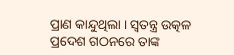ପ୍ରାଣ କାନ୍ଦୁଥିଲା । ସ୍ୱତନ୍ତ୍ର ଉତ୍କଳ ପ୍ରଦେଶ ଗଠନରେ ତାଙ୍କ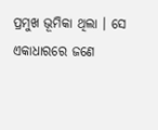ପ୍ରମୁଖ ଭୂମିକା ଥିଲା । ସେ ଏକାଧାରରେ ଜଣେ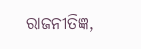ରାଜନୀତିଜ୍ଞ,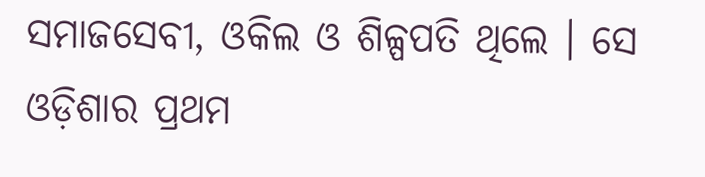ସମାଜସେବୀ, ଓକିଲ ଓ ଶିଳ୍ପପତି ଥିଲେ । ସେ ଓଡ଼ିଶାର ପ୍ରଥମ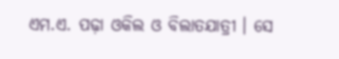ଏମ.ଏ. ପଢ଼ା ଓକିଲ ଓ ବିଲାତଯାତ୍ରୀ । ସେ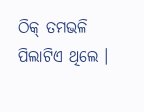ଠିକ୍ ତମଭଳି ପିଲାଟିଏ ଥିଲେ ।